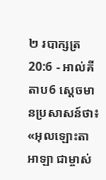២ របាក្សត្រ 20:6 - អាល់គីតាប6 ស្តេចមានប្រសាសន៍ថា៖ «អុលឡោះតាអាឡា ជាម្ចាស់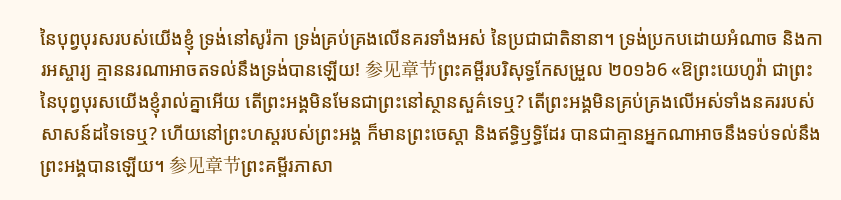នៃបុព្វបុរសរបស់យើងខ្ញុំ ទ្រង់នៅសូរ៉កា ទ្រង់គ្រប់គ្រងលើនគរទាំងអស់ នៃប្រជាជាតិនានា។ ទ្រង់ប្រកបដោយអំណាច និងការអស្ចារ្យ គ្មាននរណាអាចតទល់នឹងទ្រង់បានឡើយ! 参见章节ព្រះគម្ពីរបរិសុទ្ធកែសម្រួល ២០១៦6 «ឱព្រះយេហូវ៉ា ជាព្រះនៃបុព្វបុរសយើងខ្ញុំរាល់គ្នាអើយ តើព្រះអង្គមិនមែនជាព្រះនៅស្ថានសួគ៌ទេឬ? តើព្រះអង្គមិនគ្រប់គ្រងលើអស់ទាំងនគររបស់សាសន៍ដទៃទេឬ? ហើយនៅព្រះហស្តរបស់ព្រះអង្គ ក៏មានព្រះចេស្តា និងឥទ្ធិឫទ្ធិដែរ បានជាគ្មានអ្នកណាអាចនឹងទប់ទល់នឹងព្រះអង្គបានឡើយ។ 参见章节ព្រះគម្ពីរភាសា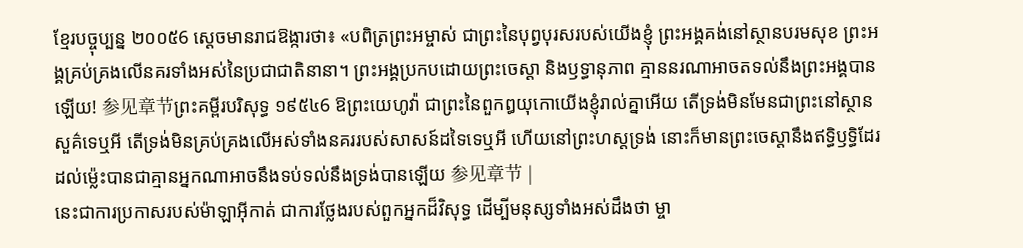ខ្មែរបច្ចុប្បន្ន ២០០៥6 ស្ដេចមានរាជឱង្ការថា៖ «បពិត្រព្រះអម្ចាស់ ជាព្រះនៃបុព្វបុរសរបស់យើងខ្ញុំ ព្រះអង្គគង់នៅស្ថានបរមសុខ ព្រះអង្គគ្រប់គ្រងលើនគរទាំងអស់នៃប្រជាជាតិនានា។ ព្រះអង្គប្រកបដោយព្រះចេស្ដា និងឫទ្ធានុភាព គ្មាននរណាអាចតទល់នឹងព្រះអង្គបានឡើយ! 参见章节ព្រះគម្ពីរបរិសុទ្ធ ១៩៥៤6 ឱព្រះយេហូវ៉ា ជាព្រះនៃពួកឰយុកោយើងខ្ញុំរាល់គ្នាអើយ តើទ្រង់មិនមែនជាព្រះនៅស្ថានសួគ៌ទេឬអី តើទ្រង់មិនគ្រប់គ្រងលើអស់ទាំងនគររបស់សាសន៍ដទៃទេឬអី ហើយនៅព្រះហស្តទ្រង់ នោះក៏មានព្រះចេស្តានឹងឥទ្ធិឫទ្ធិដែរ ដល់ម៉្លេះបានជាគ្មានអ្នកណាអាចនឹងទប់ទល់នឹងទ្រង់បានឡើយ 参见章节 |
នេះជាការប្រកាសរបស់ម៉ាឡាអ៊ីកាត់ ជាការថ្លែងរបស់ពួកអ្នកដ៏វិសុទ្ធ ដើម្បីមនុស្សទាំងអស់ដឹងថា ម្ចា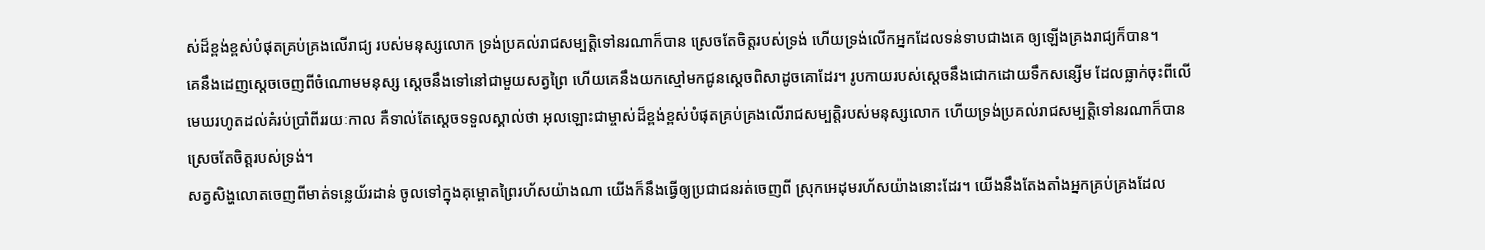ស់ដ៏ខ្ពង់ខ្ពស់បំផុតគ្រប់គ្រងលើរាជ្យ របស់មនុស្សលោក ទ្រង់ប្រគល់រាជសម្បត្តិទៅនរណាក៏បាន ស្រេចតែចិត្តរបស់ទ្រង់ ហើយទ្រង់លើកអ្នកដែលទន់ទាបជាងគេ ឲ្យឡើងគ្រងរាជ្យក៏បាន។
គេនឹងដេញស្តេចចេញពីចំណោមមនុស្ស ស្តេចនឹងទៅនៅជាមួយសត្វព្រៃ ហើយគេនឹងយកស្មៅមកជូនស្តេចពិសាដូចគោដែរ។ រូបកាយរបស់ស្តេចនឹងជោកដោយទឹកសន្សើម ដែលធ្លាក់ចុះពីលើមេឃរហូតដល់គំរប់ប្រាំពីររយៈកាល គឺទាល់តែស្តេចទទួលស្គាល់ថា អុលឡោះជាម្ចាស់ដ៏ខ្ពង់ខ្ពស់បំផុតគ្រប់គ្រងលើរាជសម្បត្តិរបស់មនុស្សលោក ហើយទ្រង់ប្រគល់រាជសម្បត្តិទៅនរណាក៏បាន ស្រេចតែចិត្តរបស់ទ្រង់។
សត្វសិង្ហលោតចេញពីមាត់ទន្លេយ័រដាន់ ចូលទៅក្នុងគុម្ពោតព្រៃរហ័សយ៉ាងណា យើងក៏នឹងធ្វើឲ្យប្រជាជនរត់ចេញពី ស្រុកអេដុមរហ័សយ៉ាងនោះដែរ។ យើងនឹងតែងតាំងអ្នកគ្រប់គ្រងដែល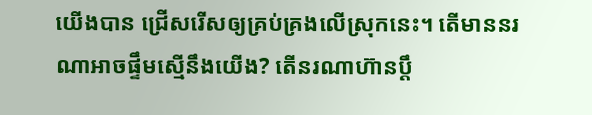យើងបាន ជ្រើសរើសឲ្យគ្រប់គ្រងលើស្រុកនេះ។ តើមាននរណាអាចផ្ទឹមស្មើនឹងយើង? តើនរណាហ៊ានប្ដឹ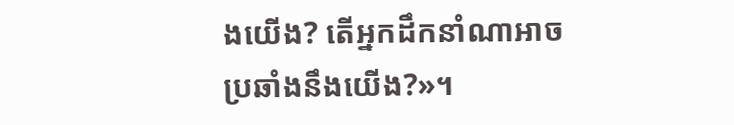ងយើង? តើអ្នកដឹកនាំណាអាចប្រឆាំងនឹងយើង?»។